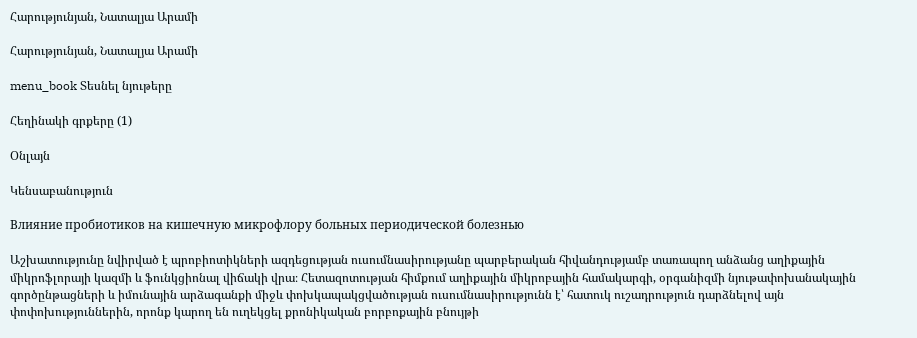Հարությունյան, Նատալյա Արամի

Հարությունյան, Նատալյա Արամի

menu_book Տեսնել նյութերը

Հեղինակի գրքերը (1)

Օնլայն

Կենսաբանություն

Влияние пробиотиков на кишечную микрофлору больных периодической болезнью

Աշխատությունը նվիրված է պրոբիոտիկների ազդեցության ուսումնասիրությանը պարբերական հիվանդությամբ տառապող անձանց աղիքային միկրոֆլորայի կազմի և ֆունկցիոնալ վիճակի վրա։ Հետազոտության հիմքում աղիքային միկրոբային համակարգի, օրգանիզմի նյութափոխանակային գործընթացների և իմունային արձագանքի միջև փոխկապակցվածության ուսումնասիրությունն է՝ հատուկ ուշադրություն դարձնելով այն փոփոխություններին, որոնք կարող են ուղեկցել քրոնիկական բորբոքային բնույթի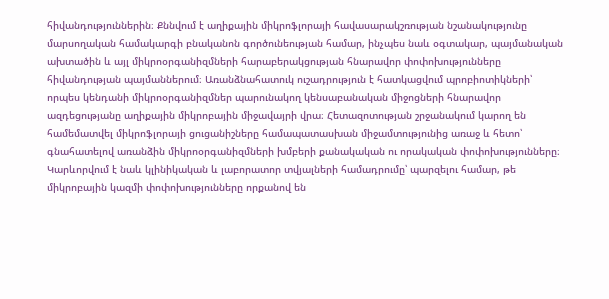հիվանդություններին։ Քննվում է աղիքային միկրոֆլորայի հավասարակշռության նշանակությունը մարսողական համակարգի բնականոն գործունեության համար, ինչպես նաև օգտակար, պայմանական ախտածին և այլ միկրոօրգանիզմների հարաբերակցության հնարավոր փոփոխությունները հիվանդության պայմաններում։ Առանձնահատուկ ուշադրություն է հատկացվում պրոբիոտիկների՝ որպես կենդանի միկրոօրգանիզմներ պարունակող կենսաբանական միջոցների հնարավոր ազդեցությանը աղիքային միկրոբային միջավայրի վրա։ Հետազոտության շրջանակում կարող են համեմատվել միկրոֆլորայի ցուցանիշները համապատասխան միջամտությունից առաջ և հետո՝ գնահատելով առանձին միկրոօրգանիզմների խմբերի քանակական ու որակական փոփոխությունները։ Կարևորվում է նաև կլինիկական և լաբորատոր տվյալների համադրումը՝ պարզելու համար, թե միկրոբային կազմի փոփոխությունները որքանով են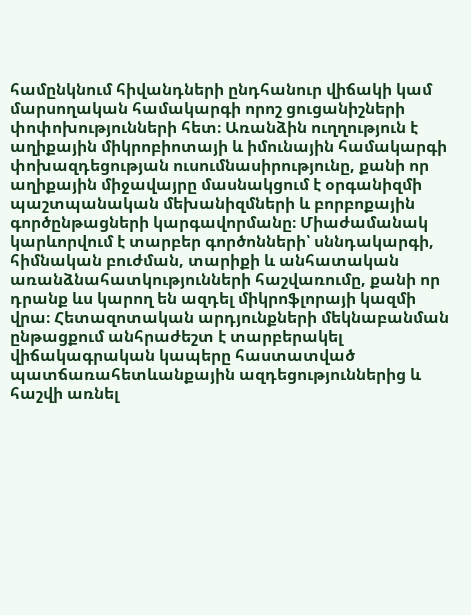համընկնում հիվանդների ընդհանուր վիճակի կամ մարսողական համակարգի որոշ ցուցանիշների փոփոխությունների հետ։ Առանձին ուղղություն է աղիքային միկրոբիոտայի և իմունային համակարգի փոխազդեցության ուսումնասիրությունը, քանի որ աղիքային միջավայրը մասնակցում է օրգանիզմի պաշտպանական մեխանիզմների և բորբոքային գործընթացների կարգավորմանը։ Միաժամանակ կարևորվում է տարբեր գործոնների՝ սննդակարգի, հիմնական բուժման, տարիքի և անհատական առանձնահատկությունների հաշվառումը, քանի որ դրանք ևս կարող են ազդել միկրոֆլորայի կազմի վրա։ Հետազոտական արդյունքների մեկնաբանման ընթացքում անհրաժեշտ է տարբերակել վիճակագրական կապերը հաստատված պատճառահետևանքային ազդեցություններից և հաշվի առնել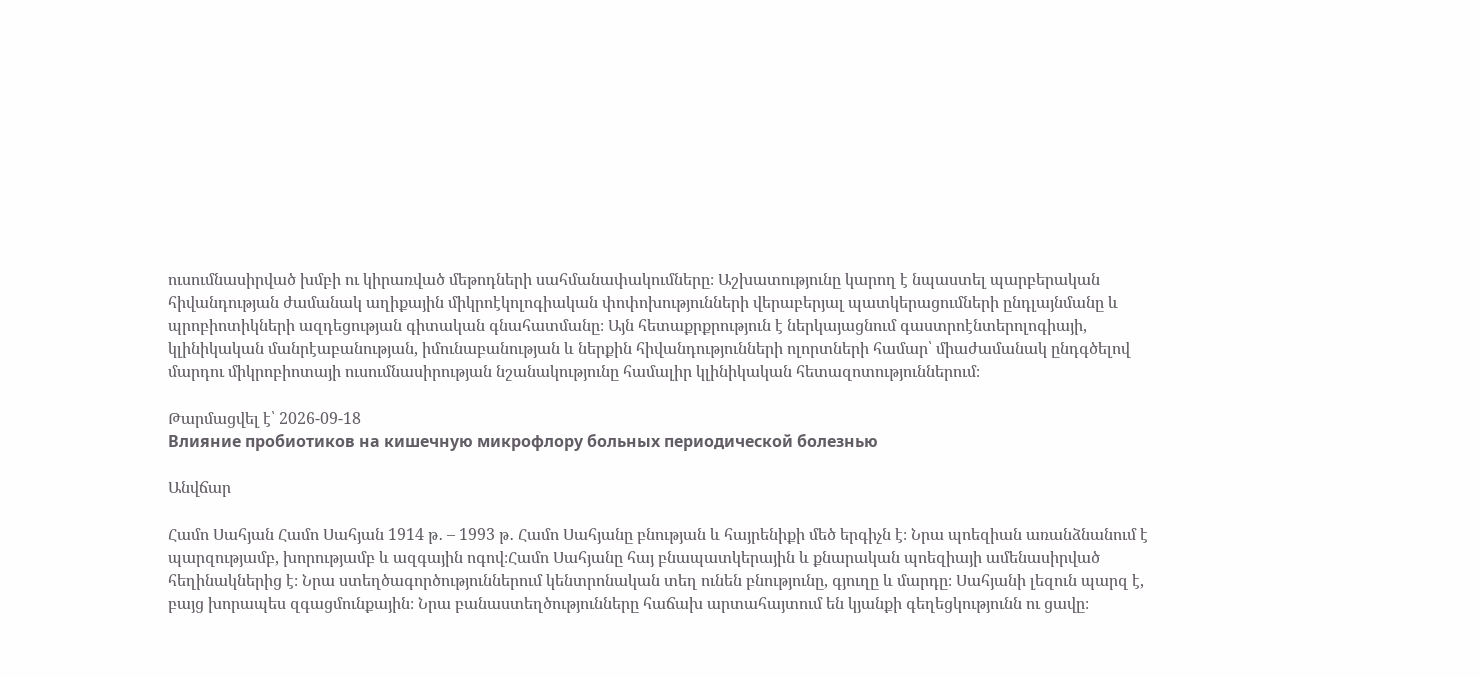ուսումնասիրված խմբի ու կիրառված մեթոդների սահմանափակումները։ Աշխատությունը կարող է նպաստել պարբերական հիվանդության ժամանակ աղիքային միկրոէկոլոգիական փոփոխությունների վերաբերյալ պատկերացումների ընդլայնմանը և պրոբիոտիկների ազդեցության գիտական գնահատմանը։ Այն հետաքրքրություն է ներկայացնում գաստրոէնտերոլոգիայի, կլինիկական մանրէաբանության, իմունաբանության և ներքին հիվանդությունների ոլորտների համար՝ միաժամանակ ընդգծելով մարդու միկրոբիոտայի ուսումնասիրության նշանակությունը համալիր կլինիկական հետազոտություններում։

Թարմացվել է՝ 2026-09-18
Влияние пробиотиков на кишечную микрофлору больных периодической болезнью

Անվճար

Համո Սահյան Համո Սահյան 1914 թ․ – 1993 թ․ Համո Սահյանը բնության և հայրենիքի մեծ երգիչն է։ Նրա պոեզիան առանձնանում է պարզությամբ, խորությամբ և ազգային ոգով։Համո Սահյանը հայ բնապատկերային և քնարական պոեզիայի ամենասիրված հեղինակներից է։ Նրա ստեղծագործություններում կենտրոնական տեղ ունեն բնությունը, գյուղը և մարդը։ Սահյանի լեզուն պարզ է, բայց խորապես զգացմունքային։ Նրա բանաստեղծությունները հաճախ արտահայտում են կյանքի գեղեցկությունն ու ցավը։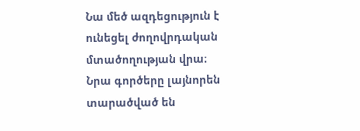Նա մեծ ազդեցություն է ունեցել ժողովրդական մտածողության վրա։ Նրա գործերը լայնորեն տարածված են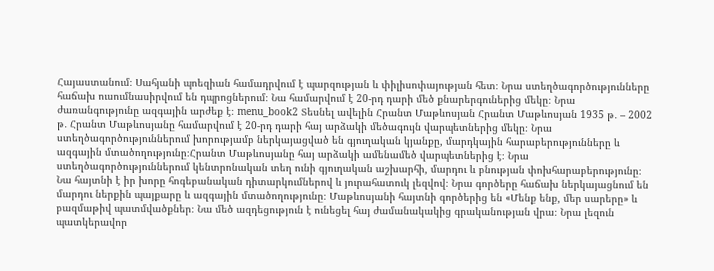Հայաստանում։ Սահյանի պոեզիան համադրվում է պարզության և փիլիսոփայության հետ։ Նրա ստեղծագործությունները հաճախ ուսումնասիրվում են դպրոցներում։ Նա համարվում է 20-րդ դարի մեծ քնարերգուներից մեկը։ Նրա ժառանգությունը ազգային արժեք է։ menu_book2 Տեսնել ավելին Հրանտ Մաթևոսյան Հրանտ Մաթևոսյան 1935 թ․ – 2002 թ․ Հրանտ Մաթևոսյանը համարվում է 20-րդ դարի հայ արձակի մեծագույն վարպետներից մեկը։ Նրա ստեղծագործություններում խորությամբ ներկայացված են գյուղական կյանքը, մարդկային հարաբերությունները և ազգային մտածողությունը։Հրանտ Մաթևոսյանը հայ արձակի ամենամեծ վարպետներից է։ Նրա ստեղծագործություններում կենտրոնական տեղ ունի գյուղական աշխարհի, մարդու և բնության փոխհարաբերությունը։ Նա հայտնի է իր խորը հոգեբանական դիտարկումներով և յուրահատուկ լեզվով։ Նրա գործերը հաճախ ներկայացնում են մարդու ներքին պայքարը և ազգային մտածողությունը։ Մաթևոսյանի հայտնի գործերից են «Մենք ենք, մեր սարերը» և բազմաթիվ պատմվածքներ։ Նա մեծ ազդեցություն է ունեցել հայ ժամանակակից գրականության վրա։ Նրա լեզուն պատկերավոր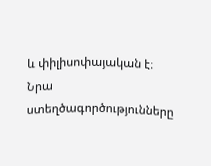և փիլիսոփայական է։ Նրա ստեղծագործությունները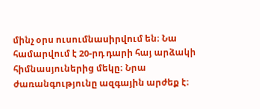մինչ օրս ուսումնասիրվում են։ Նա համարվում է 20-րդ դարի հայ արձակի հիմնասյուներից մեկը։ Նրա ժառանգությունը ազգային արժեք է։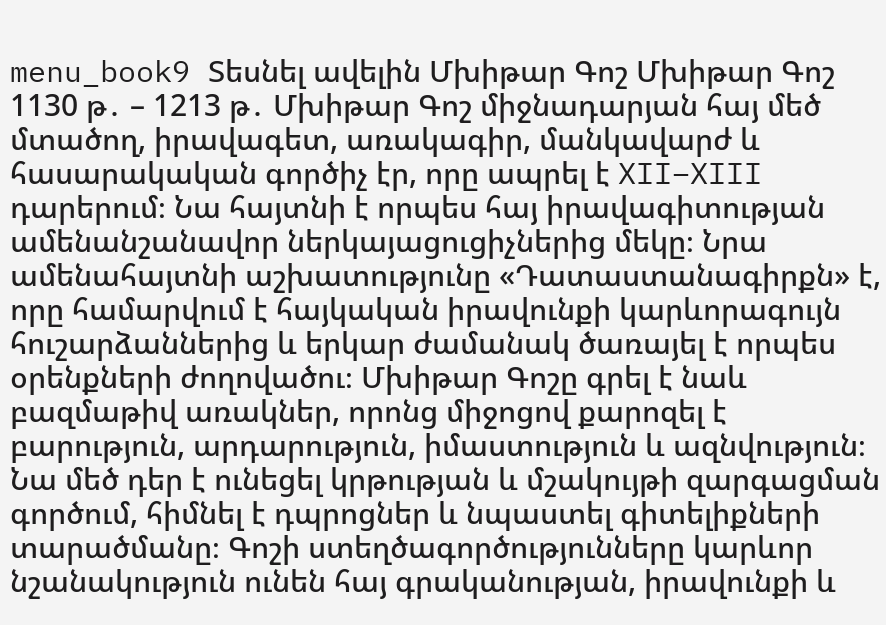menu_book9 Տեսնել ավելին Մխիթար Գոշ Մխիթար Գոշ 1130 թ․ – 1213 թ․ Մխիթար Գոշ միջնադարյան հայ մեծ մտածող, իրավագետ, առակագիր, մանկավարժ և հասարակական գործիչ էր, որը ապրել է XII–XIII դարերում։ Նա հայտնի է որպես հայ իրավագիտության ամենանշանավոր ներկայացուցիչներից մեկը։ Նրա ամենահայտնի աշխատությունը «Դատաստանագիրքն» է, որը համարվում է հայկական իրավունքի կարևորագույն հուշարձաններից և երկար ժամանակ ծառայել է որպես օրենքների ժողովածու։ Մխիթար Գոշը գրել է նաև բազմաթիվ առակներ, որոնց միջոցով քարոզել է բարություն, արդարություն, իմաստություն և ազնվություն։ Նա մեծ դեր է ունեցել կրթության և մշակույթի զարգացման գործում, հիմնել է դպրոցներ և նպաստել գիտելիքների տարածմանը։ Գոշի ստեղծագործությունները կարևոր նշանակություն ունեն հայ գրականության, իրավունքի և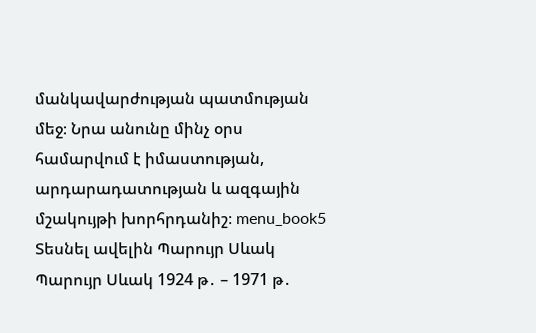մանկավարժության պատմության մեջ։ Նրա անունը մինչ օրս համարվում է իմաստության, արդարադատության և ազգային մշակույթի խորհրդանիշ։ menu_book5 Տեսնել ավելին Պարույր Սևակ Պարույր Սևակ 1924 թ․ – 1971 թ․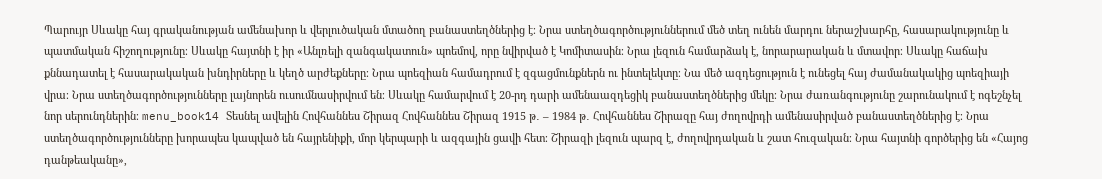Պարույր Սևակը հայ գրականության ամենախոր և վերլուծական մտածող բանաստեղծներից է։ Նրա ստեղծագործություններում մեծ տեղ ունեն մարդու ներաշխարհը, հասարակությունը և պատմական հիշողությունը։ Սևակը հայտնի է իր «Անլռելի զանգակատուն» պոեմով, որը նվիրված է Կոմիտասին։ Նրա լեզուն համարձակ է, նորարարական և մտավոր։ Սևակը հաճախ քննադատել է հասարակական խնդիրները և կեղծ արժեքները։ Նրա պոեզիան համադրում է զգացմունքներն ու ինտելեկտը։ Նա մեծ ազդեցություն է ունեցել հայ ժամանակակից պոեզիայի վրա։ Նրա ստեղծագործությունները լայնորեն ուսումնասիրվում են։ Սևակը համարվում է 20-րդ դարի ամենաազդեցիկ բանաստեղծներից մեկը։ Նրա ժառանգությունը շարունակում է ոգեշնչել նոր սերունդներին։ menu_book14 Տեսնել ավելին Հովհաննես Շիրազ Հովհաննես Շիրազ 1915 թ․ – 1984 թ․ Հովհաննես Շիրազը հայ ժողովրդի ամենասիրված բանաստեղծներից է։ Նրա ստեղծագործությունները խորապես կապված են հայրենիքի, մոր կերպարի և ազգային ցավի հետ։ Շիրազի լեզուն պարզ է, ժողովրդական և շատ հուզական։ Նրա հայտնի գործերից են «Հայոց դանթեականը»,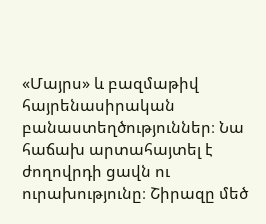«Մայրս» և բազմաթիվ հայրենասիրական բանաստեղծություններ։ Նա հաճախ արտահայտել է ժողովրդի ցավն ու ուրախությունը։ Շիրազը մեծ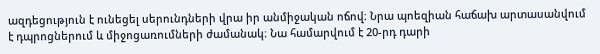ազդեցություն է ունեցել սերունդների վրա իր անմիջական ոճով։ Նրա պոեզիան հաճախ արտասանվում է դպրոցներում և միջոցառումների ժամանակ։ Նա համարվում է 20-րդ դարի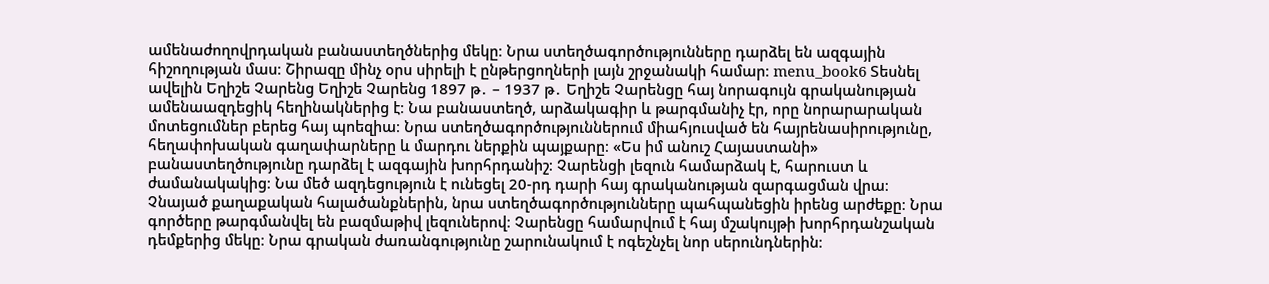ամենաժողովրդական բանաստեղծներից մեկը։ Նրա ստեղծագործությունները դարձել են ազգային հիշողության մաս։ Շիրազը մինչ օրս սիրելի է ընթերցողների լայն շրջանակի համար։ menu_book6 Տեսնել ավելին Եղիշե Չարենց Եղիշե Չարենց 1897 թ․ – 1937 թ․ Եղիշե Չարենցը հայ նորագույն գրականության ամենաազդեցիկ հեղինակներից է։ Նա բանաստեղծ, արձակագիր և թարգմանիչ էր, որը նորարարական մոտեցումներ բերեց հայ պոեզիա։ Նրա ստեղծագործություններում միահյուսված են հայրենասիրությունը, հեղափոխական գաղափարները և մարդու ներքին պայքարը։ «Ես իմ անուշ Հայաստանի» բանաստեղծությունը դարձել է ազգային խորհրդանիշ։ Չարենցի լեզուն համարձակ է, հարուստ և ժամանակակից։ Նա մեծ ազդեցություն է ունեցել 20-րդ դարի հայ գրականության զարգացման վրա։ Չնայած քաղաքական հալածանքներին, նրա ստեղծագործությունները պահպանեցին իրենց արժեքը։ Նրա գործերը թարգմանվել են բազմաթիվ լեզուներով։ Չարենցը համարվում է հայ մշակույթի խորհրդանշական դեմքերից մեկը։ Նրա գրական ժառանգությունը շարունակում է ոգեշնչել նոր սերունդներին։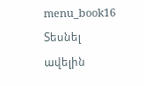menu_book16 Տեսնել ավելին